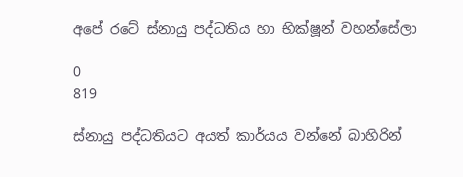අපේ රටේ ස්නායු පද්ධතිය හා භික්ෂූන් වහන්සේලා

0
819

ස්නායු පද්ධතියට අයත් කාර්යය වන්නේ බාහිරින්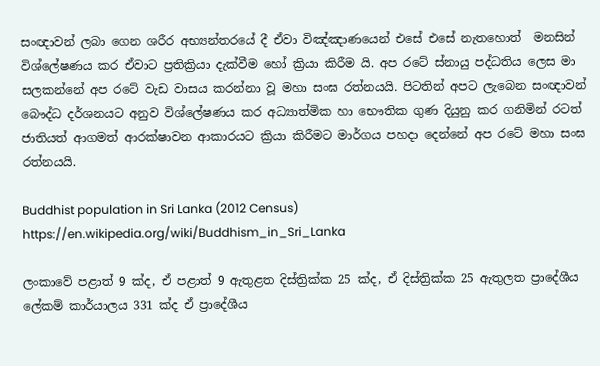සංඥාවන් ලබා ගෙන ශරීර අභ්‍යන්තරයේ දී ඒවා විඤ්ඤාණයෙන් එසේ එසේ නැතහොත්  මනසින් විශ්ලේෂණය කර ඒවාට ප්‍රතික්‍රියා දැක්වීම හෝ ක්‍රියා කිරීම යි. අප රටේ ස්නායු පද්ධතිය ලෙස මා සලකන්නේ අප රටේ වැඩ වාසය කරන්නා වූ මහා සංඝ රත්නයයි. පිටතින් අපට ලැබෙන සංඥාවන් බෞද්ධ දර්ශනයට අනුව විශ්ලේෂණය කර අධ්‍යාත්මික හා භෞතික ගුණ දියුනු කර ගනිමින් රටත් ජාතියත් ආගමත් ආරක්ෂාවන ආකාරයට ක්‍රියා කිරීමට මාර්ගය පහදා දෙන්නේ අප රටේ මහා සංඝ රත්නයයි.

Buddhist population in Sri Lanka (2012 Census) https://en.wikipedia.org/wiki/Buddhism_in_Sri_Lanka

ලංකාවේ පළාත් 9 ක්ද, ඒ පළාත් 9 ඇතුළත දිස්ත්‍රික්ක 25 ක්ද, ඒ දිස්ත්‍රික්ක 25 ඇතුලත ප්‍රාදේශීය ලේකම් කාර්යාලය 331 ක්ද ඒ ප්‍රාදේශීය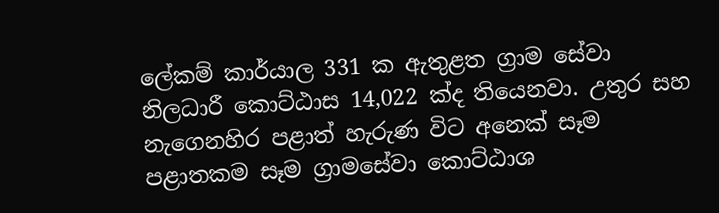ලේකම් කාර්යාල 331 ක ඇතුළත ග්‍රාම සේවා නිලධාරී කොට්ඨාස 14,022 ක්ද තියෙනවා. උතුර සහ නැගෙනහිර පළාත් හැරුණ විට අනෙක් සෑම පළාතකම සෑම ග්‍රාමසේවා කොට්ඨාශ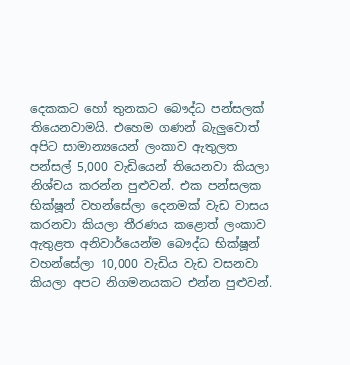දෙකකට හෝ තුනකට බෞද්ධ පන්සලක් තියෙනවාමයි. එහෙම ගණන් බැලුවොත් අපිට සාමාන්‍යයෙන් ලංකාව ඇතුලත පන්සල් 5,000 වැඩියෙන් තියෙනවා කියලා නිශ්චය කරන්න පුළුවන්. එක පන්සලක භික්ෂූන් වහන්සේලා දෙනමක් වැඩ වාසය කරනවා කියලා තීරණය කළොත් ලංකාව ඇතුළත අනිවාර්යෙන්ම බෞද්ධ භික්ෂූන් වහන්සේලා 10,000 වැඩිය වැඩ වසනවා කියලා අපට නිගමනයකට එන්න පුළුවන්.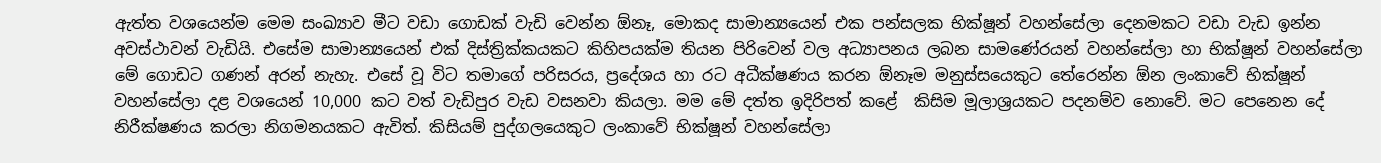ඇත්ත වශයෙන්ම මෙම සංඛ්‍යාව මීට වඩා ගොඩක් වැඩි වෙන්න ඕනෑ, මොකද සාමාන්‍යයෙන් එක පන්සලක භික්ෂූන් වහන්සේලා දෙනමකට වඩා වැඩ ඉන්න අවස්ථාවන් වැඩියි. එසේම සාමාන්‍යයෙන් එක් දිස්ත්‍රික්කයකට කිහිපයක්ම තියන පිරිවෙන් වල අධ්‍යාපනය ලබන සාමණේරයන් වහන්සේලා හා භික්ෂූන් වහන්සේලා මේ ගොඩට ගණන් අරන් නැහැ. එසේ වූ විට තමාගේ පරිසරය, ප්‍රදේශය හා රට අධීක්ෂණය කරන ඕනෑම මනුස්සයෙකුට තේරෙන්න ඕන ලංකාවේ භික්ෂූන් වහන්සේලා දළ වශයෙන් 10,000 කට වත් වැඩිපුර වැඩ වසනවා කියලා. මම මේ දත්ත ඉදිරිපත් කළේ  කිසිම මූලාශ්‍රයකට පදනම්ව නොවේ. මට පෙනෙන දේ නිරීක්ෂණය කරලා නිගමනයකට ඇවිත්. කිසියම් පුද්ගලයෙකුට ලංකාවේ භික්ෂූන් වහන්සේලා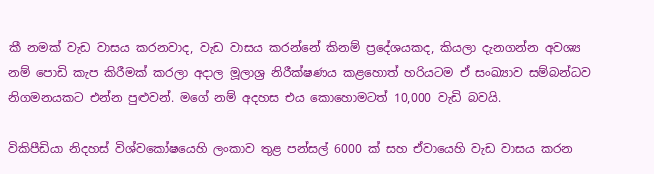කී නමක් වැඩ වාසය කරනවාද, වැඩ වාසය කරන්නේ කිනම් ප්‍රදේශයකද, කියලා දැනගන්න අවශ්‍ය නම් පොඩි කැප කිරීමක් කරලා අදාල මූලාශ්‍ර නිරීක්ෂණය කළහොත් හරියටම ඒ සංඛ්‍යාව සම්බන්ධව නිගමනයකට එන්න පුළුවන්. මගේ නම් අදහස එය කොහොමටත් 10,000 වැඩි බවයි.

විකිපීඩියා නිදහස් විශ්වකෝෂයෙහි ලංකාව තුළ පන්සල් 6000 ක් සහ ඒවායෙහි වැඩ වාසය කරන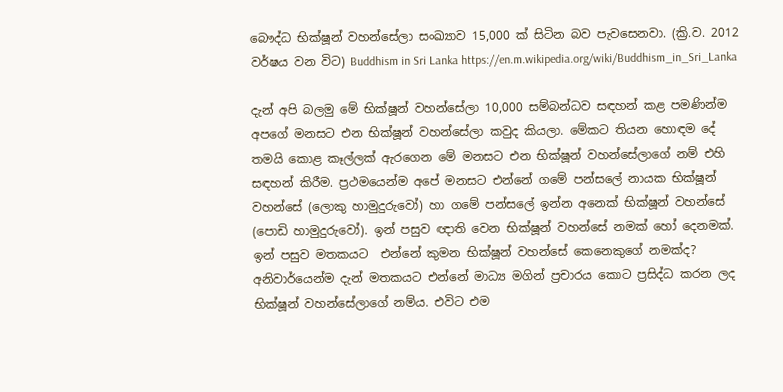බෞද්ධ භික්ෂූන් වහන්සේලා සංඛ්‍යාව 15,000 ක් සිටින බව පැවසෙනවා. (ක්‍රි.ව. 2012 වර්ෂය වන විට) Buddhism in Sri Lanka https://en.m.wikipedia.org/wiki/Buddhism_in_Sri_Lanka

දැන් අපි බලමු මේ භික්ෂූන් වහන්සේලා 10,000 සම්බන්ධව සඳහන් කළ පමණින්ම අපගේ මනසට එන භික්ෂූන් වහන්සේලා කවුද කියලා. මේකට තියන හොඳම දේ තමයි කොළ කෑල්ලක් ඇරගෙන මේ මනසට එන භික්ෂූන් වහන්සේලාගේ නම් එහි සඳහන් කිරීම. ප්‍රථමයෙන්ම අපේ මනසට එන්නේ ගමේ පන්සලේ නායක භික්ෂූන් වහන්සේ (ලොකු හාමුදුරුවෝ) හා ගමේ පන්සලේ ඉන්න අනෙක් භික්ෂූන් වහන්සේ (පොඩි හාමුදුරුවෝ). ඉන් පසුව ඥාති වෙන භික්ෂූන් වහන්සේ නමක් හෝ දෙනමක්. ඉන් පසුව මතකයට  එන්නේ කුමන භික්ෂූන් වහන්සේ කෙනෙකුගේ නමක්ද? අනිවාර්යෙන්ම දැන් මතකයට එන්නේ මාධ්‍ය මගින් ප්‍රචාරය කොට ප්‍රසිද්ධ කරන ලද භික්ෂූන් වහන්සේලාගේ නම්ය. එවිට එම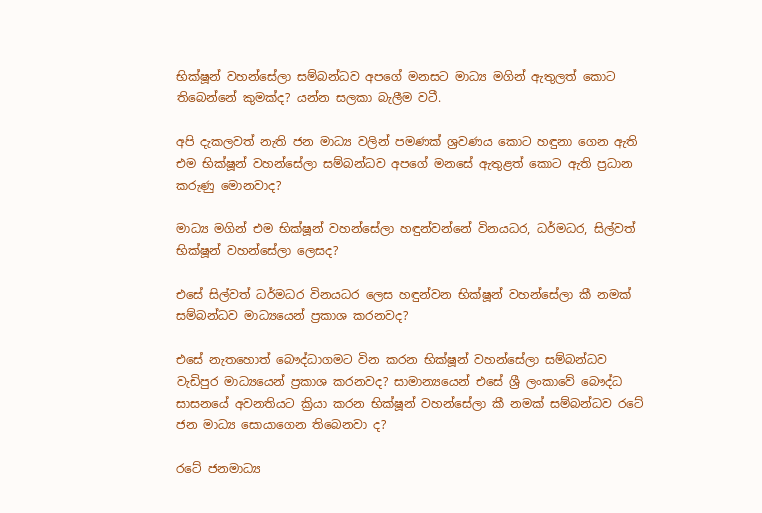භික්ෂූන් වහන්සේලා සම්බන්ධව අපගේ මනසට මාධ්‍ය මගින් ඇතුලත් කොට තිබෙන්නේ කුමක්ද? යන්න සලකා බැලීම වටී.

අපි දැකලවත් නැති ජන මාධ්‍ය වලින් පමණක් ශ්‍රවණය කොට හඳුනා ගෙන ඇති එම භික්ෂූන් වහන්සේලා සම්බන්ධව අපගේ මනසේ ඇතුළත් කොට ඇති ප්‍රධාන කරුණු මොනවාද?

මාධ්‍ය මගින් එම භික්ෂූන් වහන්සේලා හඳුන්වන්නේ විනයධර, ධර්මධර, සිල්වත් භික්ෂූන් වහන්සේලා ලෙසද?

එසේ සිල්වත් ධර්මධර විනයධර ලෙස හඳුන්වන භික්ෂූන් වහන්සේලා කී නමක් සම්බන්ධව මාධ්‍යයෙන් ප්‍රකාශ කරනවද?

එසේ නැතහොත් බෞද්ධාගමට වින කරන භික්ෂූන් වහන්සේලා සම්බන්ධව වැඩිපුර මාධ්‍යයෙන් ප්‍රකාශ කරනවද? සාමාන්‍යයෙන් එසේ ශ්‍රී ලංකාවේ බෞද්ධ සාසනයේ අවනතියට ක්‍රියා කරන භික්ෂූන් වහන්සේලා කී නමක් සම්බන්ධව රටේ ජන මාධ්‍ය සොයාගෙන තිබෙනවා ද?

රටේ ජනමාධ්‍ය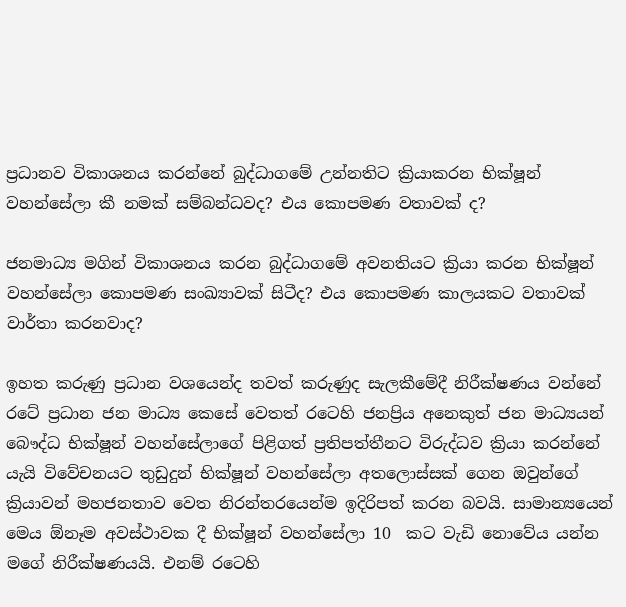ප්‍රධානව විකාශනය කරන්නේ බුද්ධාගමේ උන්නතිට ක්‍රියාකරන භික්ෂූන් වහන්සේලා කී නමක් සම්බන්ධවද? එය කොපමණ වතාවක් ද?

ජනමාධ්‍ය මගින් විකාශනය කරන බුද්ධාගමේ අවනතියට ක්‍රියා කරන භික්ෂූන් වහන්සේලා කොපමණ සංඛ්‍යාවක් සිටීද? එය කොපමණ කාලයකට වතාවක් වාර්තා කරනවාද?

ඉහත කරුණු ප්‍රධාන වශයෙන්ද තවත් කරුණුද සැලකීමේදී නිරීක්ෂණය වන්නේ රටේ ප්‍රධාන ජන මාධ්‍ය කෙසේ වෙතත් රටෙහි ජනප්‍රිය අනෙකුත් ජන මාධ්‍යයන් බෞද්ධ භික්ෂූන් වහන්සේලාගේ පිළිගත් ප්‍රතිපත්තීනට විරුද්ධව ක්‍රියා කරන්නේ යැයි විවේචනයට තුඩුදුන් භික්ෂූන් වහන්සේලා අතලොස්සක් ගෙන ඔවුන්ගේ ක්‍රියාවන් මහජනතාව වෙත නිරන්තරයෙන්ම ඉදිරිපත් කරන බවයි. සාමාන්‍යයෙන් මෙය ඕනෑම අවස්ථාවක දී භික්ෂූන් වහන්සේලා 10  කට වැඩි නොවේය යන්න මගේ නිරීක්ෂණයයි. එනම් රටෙහි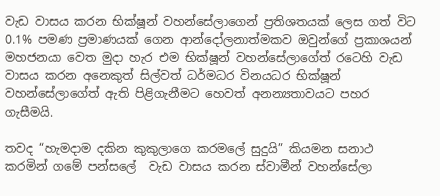වැඩ වාසය කරන භික්ෂූන් වහන්සේලාගෙන් ප්‍රතිශතයක් ලෙස ගත් විට 0.1% පමණ ප්‍රමාණයක් ගෙන ආන්දෝලනාත්මකව ඔවුන්ගේ ප්‍රකාශයන් මහජනයා වෙත මුදා හැර එම භික්ෂූන් වහන්සේලාගේත් රටෙහි වැඩ වාසය කරන අනෙකුත් සිල්වත් ධර්මධර විනයධර භික්ෂූන් වහන්සේලාගේත් ඇති පිළිගැනීමට හෙවත් අනන්‍යතාවයට පහර ගැසීමයි.

තවද “හැමදාම දකින කුකුලාගෙ කරමලේ සුදුයි” කියමන සනාථ කරමින් ගමේ පන්සලේ  වැඩ වාසය කරන ස්වාමීන් වහන්සේලා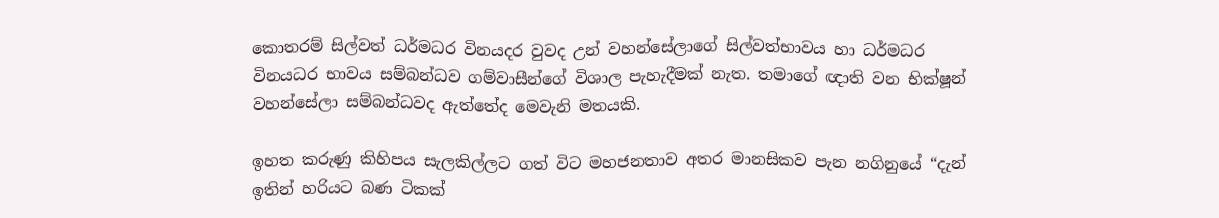කොතරම් සිල්වත් ධර්මධර විනයදර වුවද උන් වහන්සේලාගේ සිල්වත්භාවය හා ධර්මධර විනයධර භාවය සම්බන්ධව ගම්වාසීන්ගේ විශාල පැහැදීමක් නැත. තමාගේ ඥාති වන භික්ෂූන් වහන්සේලා සම්බන්ධවද ඇත්තේද මෙවැනි මතයකි.

ඉහත කරුණු කිහිපය සැලකිල්ලට ගත් විට මහජනතාව අතර මානසිකව පැන නගිනුයේ “දැන් ඉතින් හරියට බණ ටිකක්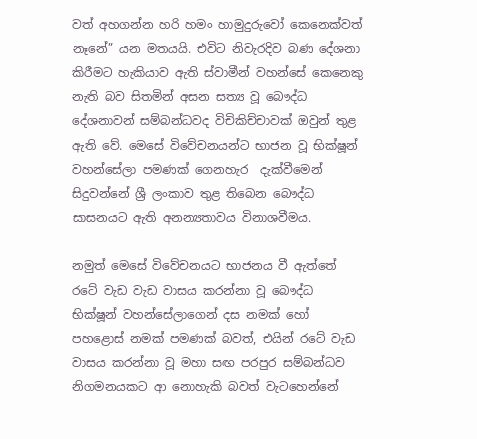වත් අහගන්න හරි හමං හාමුදුරුවෝ කෙනෙක්වත් නෑනේ” යන මතයයි. එවිට නිවැරදිව බණ දේශනා කිරීමට හැකියාව ඇති ස්වාමීන් වහන්සේ කෙනෙකු නැති බව සිතමින් අසන සත්‍ය වූ බෞද්ධ දේශනාවන් සම්බන්ධවද විචිකිච්චාවක් ඔවුන් තුළ ඇති වේ. මෙසේ විවේචනයන්ට භාජන වූ භික්ෂූන් වහන්සේලා පමණක් ගෙනහැර  දැක්වීමෙන් සිදුවන්නේ ශ්‍රී ලංකාව තුළ තිබෙන බෞද්ධ සාසනයට ඇති අනන්‍යතාවය විනාශවීමය.

නමුත් මෙසේ විවේචනයට භාජනය වී ඇත්තේ රටේ වැඩ වැඩ වාසය කරන්නා වූ බෞද්ධ භික්ෂූන් වහන්සේලාගෙන් දස නමක් හෝ පහළොස් නමක් පමණක් බවත්, එයින් රටේ වැඩ වාසය කරන්නා වූ මහා සඟ පරපුර සම්බන්ධව නිගමනයකට ආ නොහැකි බවත් වැටහෙන්නේ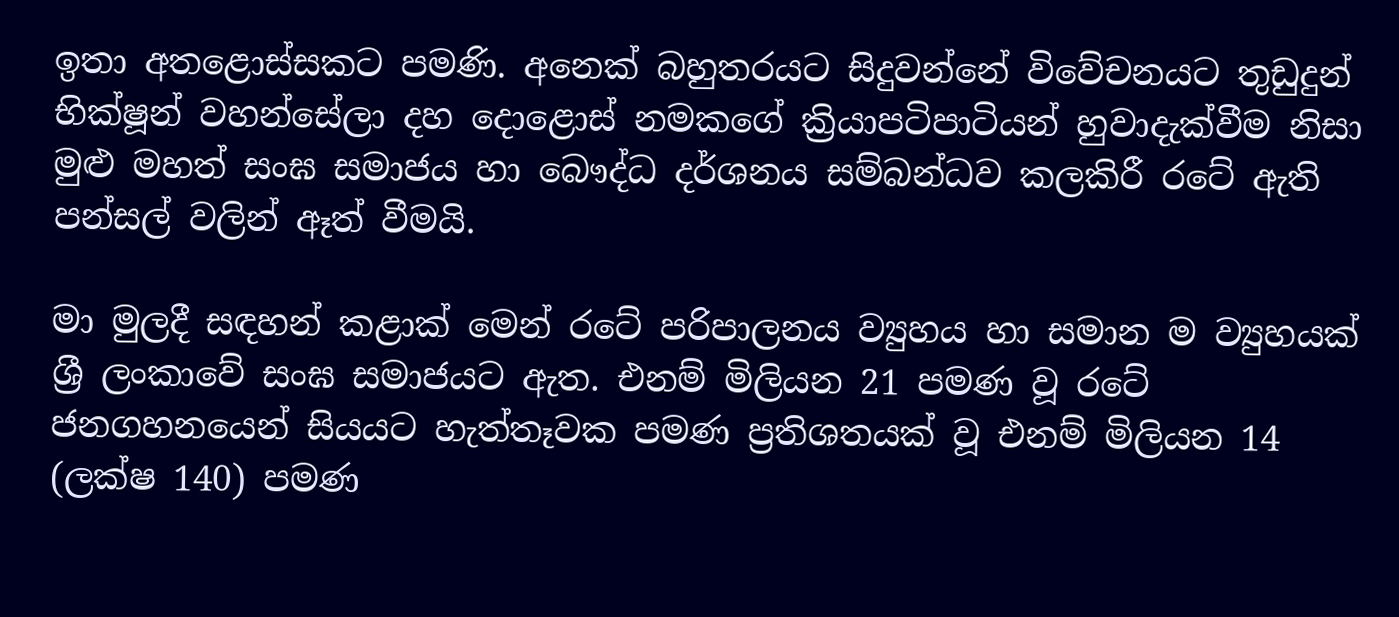ඉතා අතළොස්සකට පමණි. අනෙක් බහුතරයට සිදුවන්නේ විවේචනයට තුඩුදුන්  භික්ෂූන් වහන්සේලා දහ දොළොස් නමකගේ ක්‍රියාපටිපාටියන් හුවාදැක්වීම නිසා මුළු මහත් සංඝ සමාජය හා බෞද්ධ දර්ශනය සම්බන්ධව කලකිරී රටේ ඇති පන්සල් වලින් ඈත් වීමයි.

මා මුලදී සඳහන් කළාක් මෙන් රටේ පරිපාලනය ව්‍යුහය හා සමාන ම ව්‍යුහයක් ශ්‍රී ලංකාවේ සංඝ සමාජයට ඇත. එනම් මිලියන 21 පමණ වූ රටේ ජනගහනයෙන් සියයට හැත්තෑවක පමණ ප්‍රතිශතයක් වූ එනම් මිලියන 14 (ලක්ෂ 140) පමණ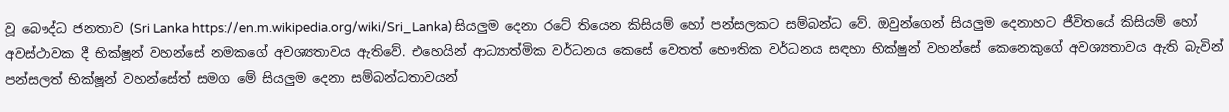වූ බෞද්ධ ජනතාව (Sri Lanka https://en.m.wikipedia.org/wiki/Sri_Lanka) සියලුම දෙනා රටේ තියෙන කිසියම් හෝ පන්සලකට සම්බන්ධ වේ. ඔවුන්ගෙන් සියලුම දෙනාහට ජීවිතයේ කිසියම් හෝ අවස්ථාවක දී භික්ෂූන් වහන්සේ නමකගේ අවශ්‍යතාවය ඇතිවේ. එහෙයින් ආධ්‍යාත්මික වර්ධනය කෙසේ වෙතත් භෞතික වර්ධනය සඳහා භික්ෂුන් වහන්සේ කෙනෙකුගේ අවශ්‍යතාවය ඇති බැවින් පන්සලත් භික්ෂූන් වහන්සේත් සමග මේ සියලුම දෙනා සම්බන්ධතාවයන්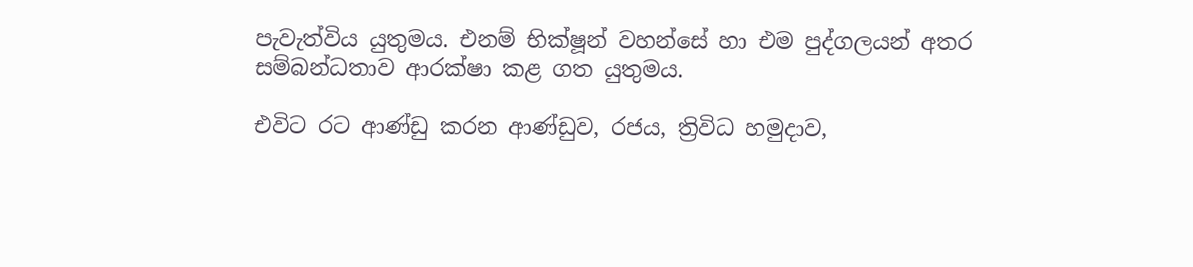පැවැත්විය යුතුමය. එනම් භික්ෂූන් වහන්සේ හා එම පුද්ගලයන් අතර සම්බන්ධතාව ආරක්ෂා කළ ගත යුතුමය.

එවිට රට ආණ්ඩු කරන ආණ්ඩුව, රජය, ත්‍රිවිධ හමුදාව,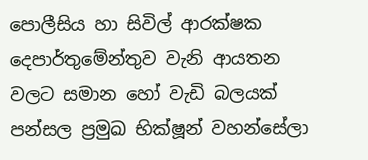පොලීසිය හා සිවිල් ආරක්ෂක දෙපාර්තුමේන්තුව වැනි ආයතන වලට සමාන හෝ වැඩි බලයක් පන්සල ප්‍රමුඛ භික්ෂූන් වහන්සේලා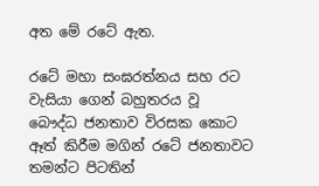අත මේ රටේ ඇත.

රටේ මහා සංඝරත්නය සහ රට වැසියා ගෙන් බහුතරය වූ බෞද්ධ ජනතාව විරසක කොට ඈත් කිරීම මගින් රටේ ජනතාවට තමන්ට පිටතින්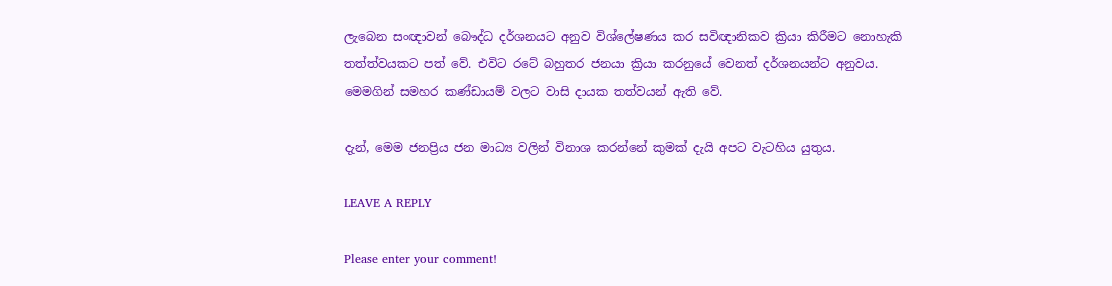ලැබෙන සංඥාවන් බෞද්ධ දර්ශනයට අනුව විශ්ලේෂණය කර සවිඥානිකව ක්‍රියා කිරීමට නොහැකි තත්ත්වයකට පත් වේ. එවිට රටේ බහුතර ජනයා ක්‍රියා කරනුයේ වෙනත් දර්ශනයන්ට අනුවය. මෙමගින් සමහර කණ්ඩායම් වලට වාසි දායක තත්වයන් ඇති වේ.

දැන්, මෙම ජනප්‍රිය ජන මාධ්‍ය වලින් විනාශ කරන්නේ කුමක් දැයි අපට වැටහිය යුතුය.

LEAVE A REPLY

Please enter your comment!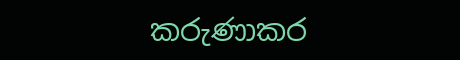කරුණාකර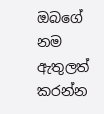ඔබගේ නම ඇතුලත් කරන්න